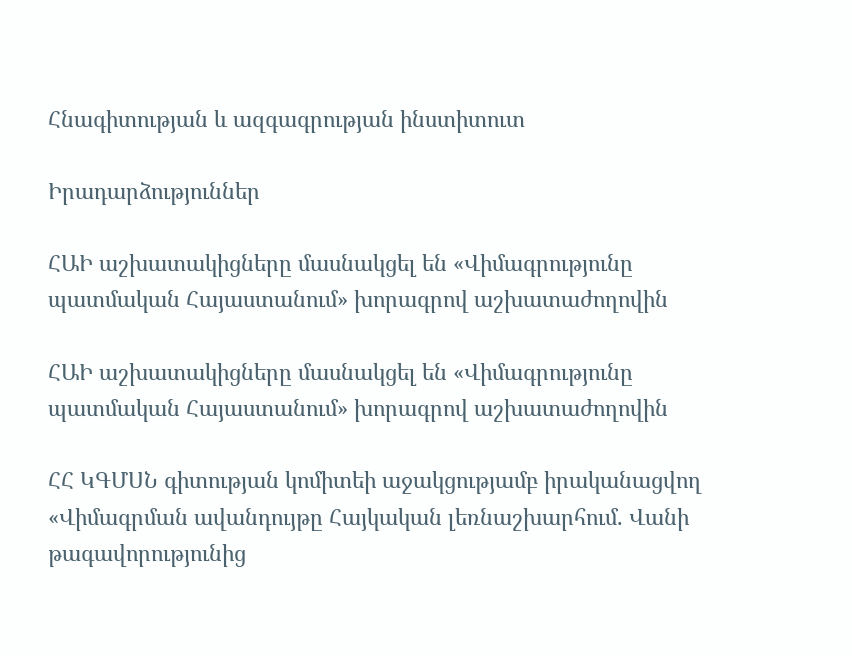Հնագիտության և ազգագրության ինստիտուտ

Իրադարձություններ

ՀԱԻ աշխատակիցները մասնակցել են «Վիմագրությունը պատմական Հայաստանում» խորագրով աշխատաժողովին

ՀԱԻ աշխատակիցները մասնակցել են «Վիմագրությունը պատմական Հայաստանում» խորագրով աշխատաժողովին

ՀՀ ԿԳՄՍՆ գիտության կոմիտեի աջակցությամբ իրականացվող «Վիմագրման ավանդույթը Հայկական լեռնաշխարհում. Վանի թագավորությունից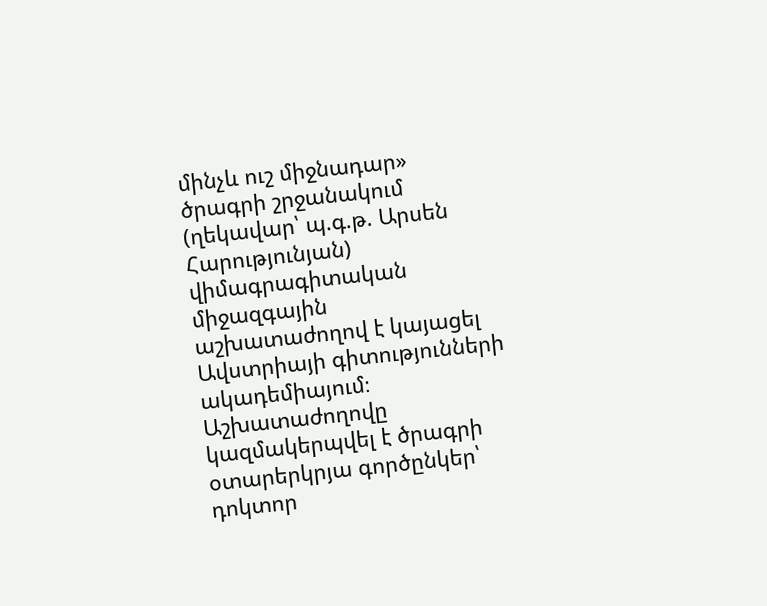մինչև ուշ միջնադար» ծրագրի շրջանակում (ղեկավար՝ պ.գ.թ. Արսեն Հարությունյան) վիմագրագիտական միջազգային աշխատաժողով է կայացել Ավստրիայի գիտությունների ակադեմիայում։ Աշխատաժողովը կազմակերպվել է ծրագրի օտարերկրյա գործընկեր՝ դոկտոր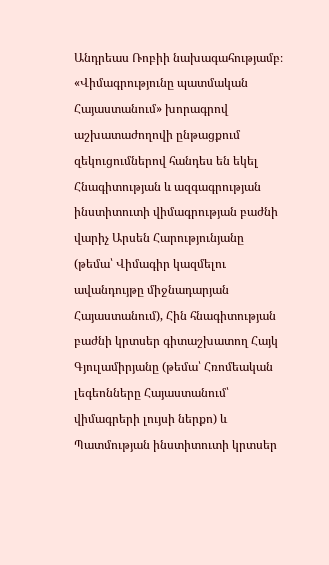Անդրեաս Ռոբիի նախագահությամբ։ «Վիմագրությունը պատմական Հայաստանում» խորագրով աշխատաժողովի ընթացքում զեկուցումներով հանդես են եկել Հնագիտության և ազգագրության ինստիտուտի վիմագրության բաժնի վարիչ Արսեն Հարությունյանը (թեմա՝ Վիմագիր կազմելու ավանդույթը միջնադարյան Հայաստանում), Հին հնագիտության բաժնի կրտսեր գիտաշխատող Հայկ Գյուլամիրյանը (թեմա՝ Հռոմեական լեգեոնները Հայաստանում՝ վիմագրերի լույսի ներքո) և Պատմության ինստիտուտի կրտսեր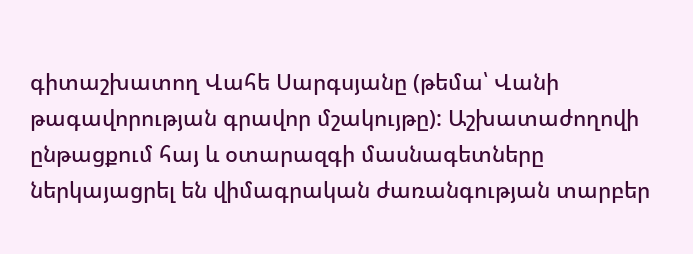գիտաշխատող Վահե Սարգսյանը (թեմա՝ Վանի թագավորության գրավոր մշակույթը): Աշխատաժողովի ընթացքում հայ և օտարազգի մասնագետները ներկայացրել են վիմագրական ժառանգության տարբեր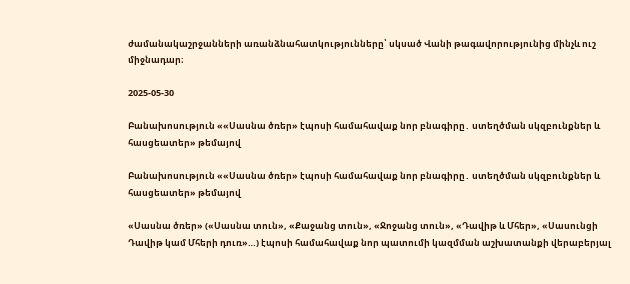ժամանակաշրջանների առանձնահատկությունները՝ սկսած Վանի թագավորությունից մինչև ուշ միջնադար։

2025-05-30

Բանախոսություն ««Սասնա ծռեր» էպոսի համահավաք նոր բնագիրը․ ստեղծման սկզբունքներ և հասցեատեր» թեմայով

Բանախոսություն ««Սասնա ծռեր» էպոսի համահավաք նոր բնագիրը․ ստեղծման սկզբունքներ և հասցեատեր» թեմայով

«Սասնա ծռեր» («Սասնա տուն», «Քաջանց տուն», «Ջոջանց տուն», «Դավիթ և Մհեր», «Սասունցի Դավիթ կամ Մհերի դուռ»…) էպոսի համահավաք նոր պատումի կազմման աշխատանքի վերաբերյալ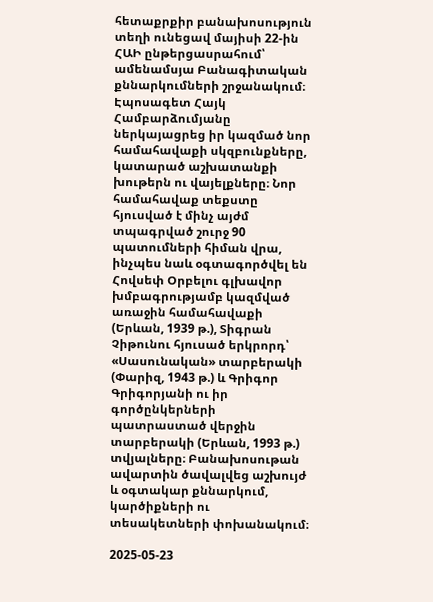հետաքրքիր բանախոսություն տեղի ունեցավ մայիսի 22-ին ՀԱԻ ընթերցասրահում՝ ամենամսյա Բանագիտական քննարկումների շրջանակում։ Էպոսագետ Հայկ Համբարձումյանը ներկայացրեց իր կազմած նոր համահավաքի սկզբունքները, կատարած աշխատանքի խութերն ու վայելքները։ Նոր համահավաք տեքստը հյուսված է մինչ այժմ տպագրված շուրջ 90 պատումների հիման վրա, ինչպես նաև օգտագործվել են Հովսեփ Օրբելու գլխավոր խմբագրությամբ կազմված առաջին համահավաքի (Երևան, 1939 թ.), Տիգրան Չիթունու հյուսած երկրորդ՝ «Սասունական» տարբերակի (Փարիզ, 1943 թ.) և Գրիգոր Գրիգորյանի ու իր գործընկերների պատրաստած վերջին տարբերակի (Երևան, 1993 թ.) տվյալները։ Բանախոսութան ավարտին ծավալվեց աշխույժ և օգտակար քննարկում, կարծիքների ու տեսակետների փոխանակում։

2025-05-23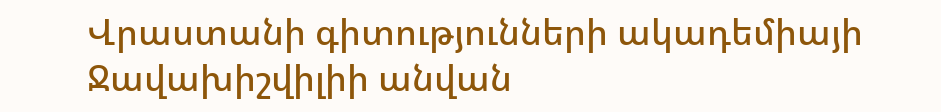Վրաստանի գիտությունների ակադեմիայի Ջավախիշվիլիի անվան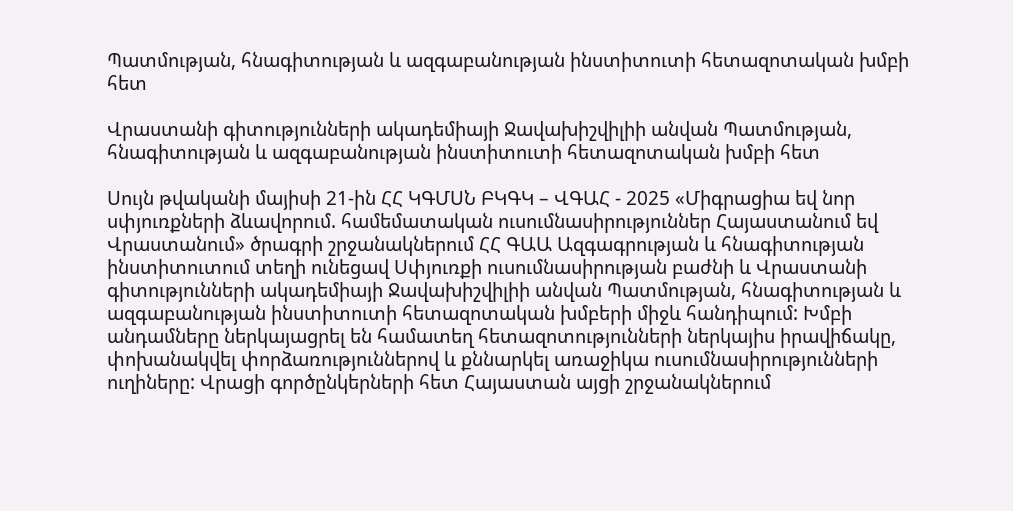Պատմության, հնագիտության և ազգաբանության ինստիտուտի հետազոտական խմբի հետ

Վրաստանի գիտությունների ակադեմիայի Ջավախիշվիլիի անվան Պատմության, հնագիտության և ազգաբանության ինստիտուտի հետազոտական խմբի հետ

Սույն թվականի մայիսի 21-ին ՀՀ ԿԳՄՍՆ ԲԿԳԿ – ՎԳԱՀ - 2025 «Միգրացիա եվ նոր սփյուռքների ձևավորում. համեմատական ուսումնասիրություններ Հայաստանում եվ Վրաստանում» ծրագրի շրջանակներում ՀՀ ԳԱԱ Ազգագրության և հնագիտության ինստիտուտում տեղի ունեցավ Սփյուռքի ուսումնասիրության բաժնի և Վրաստանի գիտությունների ակադեմիայի Ջավախիշվիլիի անվան Պատմության, հնագիտության և ազգաբանության ինստիտուտի հետազոտական խմբերի միջև հանդիպում: Խմբի անդամները ներկայացրել են համատեղ հետազոտությունների ներկայիս իրավիճակը, փոխանակվել փորձառություններով և քննարկել առաջիկա ուսումնասիրությունների ուղիները: Վրացի գործընկերների հետ Հայաստան այցի շրջանակներում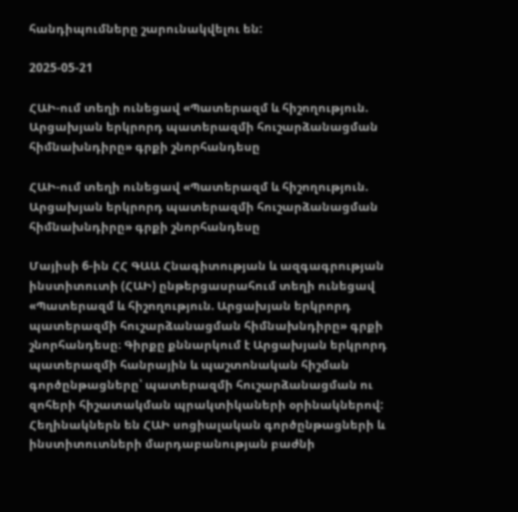հանդիպումները շարունակվելու են:

2025-05-21

ՀԱԻ-ում տեղի ունեցավ «Պատերազմ և հիշողություն. Արցախյան երկրորդ պատերազմի հուշարձանացման հիմնախնդիրը» գրքի շնորհանդեսը

ՀԱԻ-ում տեղի ունեցավ «Պատերազմ և հիշողություն. Արցախյան երկրորդ պատերազմի հուշարձանացման հիմնախնդիրը» գրքի շնորհանդեսը

Մայիսի 6-ին ՀՀ ԳԱԱ Հնագիտության և ազգագրության ինստիտուտի (ՀԱԻ) ընթերցասրահում տեղի ունեցավ «Պատերազմ և հիշողություն. Արցախյան երկրորդ պատերազմի հուշարձանացման հիմնախնդիրը» գրքի շնորհանդեսը։ Գիրքը քննարկում է Արցախյան երկրորդ պատերազմի հանրային և պաշտոնական հիշման գործընթացները՝ պատերազմի հուշարձանացման ու զոհերի հիշատակման պրակտիկաների օրինակներով: Հեղինակներն են ՀԱԻ սոցիալական գործընթացների և ինստիտուտների մարդաբանության բաժնի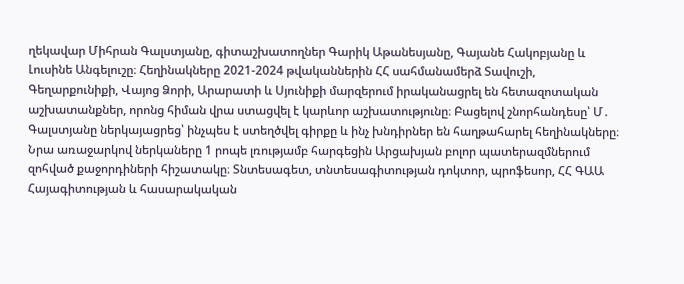ղեկավար Միհրան Գալստյանը, գիտաշխատողներ Գարիկ Աթանեսյանը, Գայանե Հակոբյանը և Լուսինե Անգելուշը։ Հեղինակները 2021-2024 թվականներին ՀՀ սահմանամերձ Տավուշի, Գեղարքունիքի, Վայոց Ձորի, Արարատի և Սյունիքի մարզերում իրականացրել են հետազոտական աշխատանքներ, որոնց հիման վրա ստացվել է կարևոր աշխատությունը։ Բացելով շնորհանդեսը՝ Մ․ Գալստյանը ներկայացրեց՝ ինչպես է ստեղծվել գիրքը և ինչ խնդիրներ են հաղթահարել հեղինակները։ Նրա առաջարկով ներկաները 1 րոպե լռությամբ հարգեցին Արցախյան բոլոր պատերազմներում զոհված քաջորդիների հիշատակը։ Տնտեսագետ, տնտեսագիտության դոկտոր, պրոֆեսոր, ՀՀ ԳԱԱ Հայագիտության և հասարակական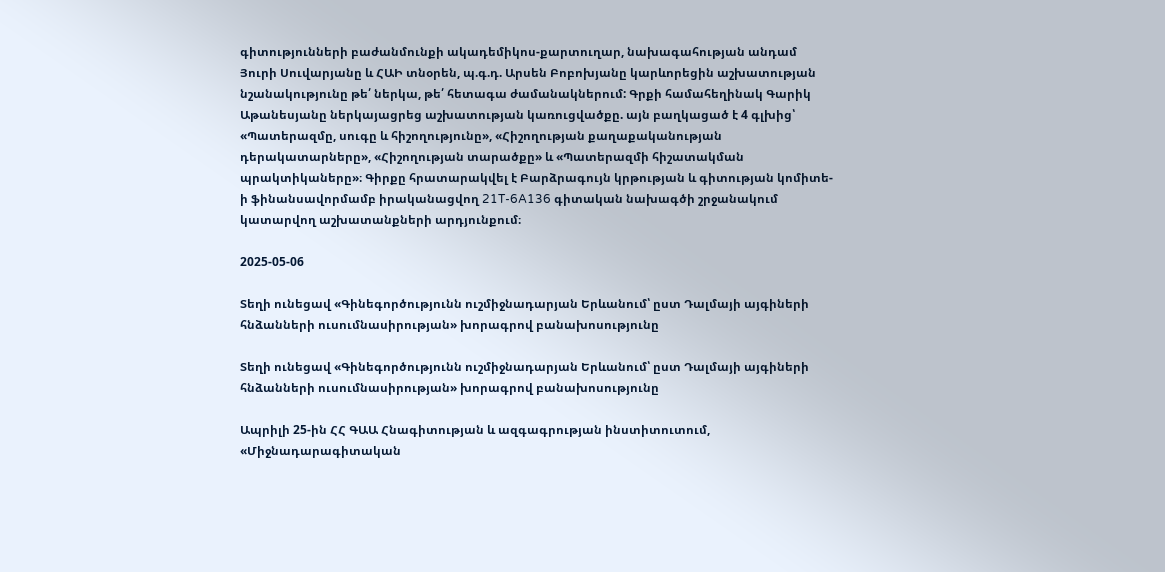գիտությունների բաժանմունքի ակադեմիկոս-քարտուղար, նախագահության անդամ Յուրի Սուվարյանը և ՀԱԻ տնօրեն, պ.գ.դ. Արսեն Բոբոխյանը կարևորեցին աշխատության նշանակությունը թե՛ ներկա, թե՛ հետագա ժամանակներում: Գրքի համահեղինակ Գարիկ Աթանեսյանը ներկայացրեց աշխատության կառուցվածքը. այն բաղկացած է 4 գլխից՝ «Պատերազմը, սուգը և հիշողությունը», «Հիշողության քաղաքականության դերակատարները», «Հիշողության տարածքը» և «Պատերազմի հիշատակման պրակտիկաները»։ Գիրքը հրատարակվել է Բարձրագույն կրթության և գիտության կոմիտե-ի ֆինանսավորմամբ իրականացվող 21T-6A136 գիտական նախագծի շրջանակում կատարվող աշխատանքների արդյունքում։

2025-05-06

Տեղի ունեցավ «Գինեգործությունն ուշմիջնադարյան Երևանում՝ ըստ Դալմայի այգիների հնձանների ուսումնասիրության» խորագրով բանախոսությունը

Տեղի ունեցավ «Գինեգործությունն ուշմիջնադարյան Երևանում՝ ըստ Դալմայի այգիների հնձանների ուսումնասիրության» խորագրով բանախոսությունը

Ապրիլի 25-ին ՀՀ ԳԱԱ Հնագիտության և ազգագրության ինստիտուտում, «Միջնադարագիտական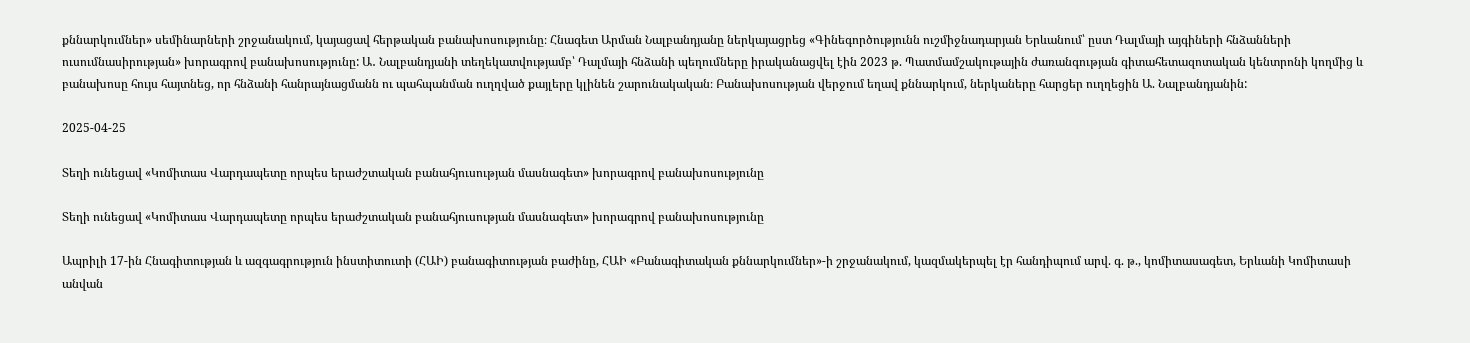քննարկումներ» սեմինարների շրջանակում, կայացավ հերթական բանախոսությունը։ Հնագետ Արման Նալբանդյանը ներկայացրեց «Գինեգործությունն ուշմիջնադարյան Երևանում՝ ըստ Դալմայի այգիների հնձանների ուսումնասիրության» խորագրով բանախոսությունը: Ա․ Նալբանդյանի տեղեկատվությամբ՝ Դալմայի հնձանի պեղումները իրականացվել էին 2023 թ. Պատմամշակութային ժառանգության գիտահետազոտական կենտրոնի կողմից և բանախոսը հույս հայտնեց, որ հնձանի հանրայնացմանն ու պահպանման ուղղված քայլերը կլինեն շարունակական։ Բանախոսության վերջում եղավ քննարկում, ներկաները հարցեր ուղղեցին Ա. Նալբանդյանին:

2025-04-25

Տեղի ունեցավ «Կոմիտաս Վարդապետը որպես երաժշտական բանահյուսության մասնագետ» խորագրով բանախոսությունը

Տեղի ունեցավ «Կոմիտաս Վարդապետը որպես երաժշտական բանահյուսության մասնագետ» խորագրով բանախոսությունը

Ապրիլի 17-ին Հնագիտության և ազգագրություն ինստիտուտի (ՀԱԻ) բանագիտության բաժինը, ՀԱԻ «Բանագիտական քննարկումներ»-ի շրջանակում, կազմակերպել էր հանդիպում արվ. գ. թ., կոմիտասագետ, Երևանի Կոմիտասի անվան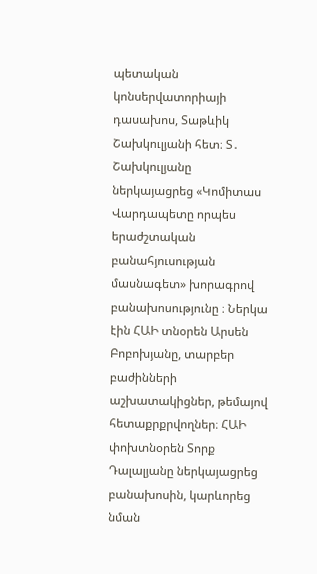պետական կոնսերվատորիայի դասախոս, Տաթևիկ Շախկուլյանի հետ։ Տ․ Շախկուլյանը ներկայացրեց «Կոմիտաս Վարդապետը որպես երաժշտական բանահյուսության մասնագետ» խորագրով բանախոսությունը ։ Ներկա էին ՀԱԻ տնօրեն Արսեն Բոբոխյանը, տարբեր բաժինների աշխատակիցներ, թեմայով հետաքրքրվողներ։ ՀԱԻ փոխտնօրեն Տորք Դալալյանը ներկայացրեց բանախոսին, կարևորեց նման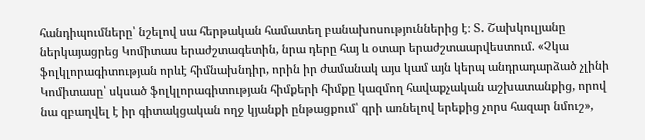հանդիպումները՝ նշելով սա հերթական համատեղ բանախոսություններից է։ Տ․ Շախկուլյանը ներկայացրեց Կոմիտաս երաժշտագետին, նրա դերը հայ և օտար երաժշտաարվեստում. «Չկա ֆոլկլորագիտության որևէ հիմնախնդիր, որին իր ժամանակ այս կամ այն կերպ անդրադարձած չլինի Կոմիտասը՝ սկսած ֆոլկլորագիտության հիմքերի հիմքը կազմող հավաքչական աշխատանքից, որով նա զբաղվել է իր գիտակցական ողջ կյանքի ընթացքում՝ գրի առնելով երեքից չորս հազար նմուշ»,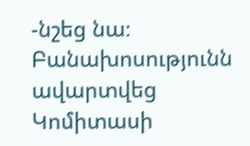-նշեց նա։ Բանախոսությունն ավարտվեց Կոմիտասի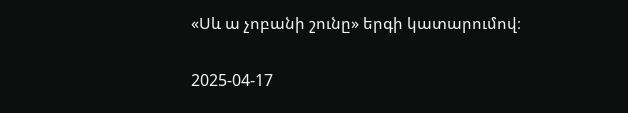«Սև ա չոբանի շունը» երգի կատարումով։

2025-04-17